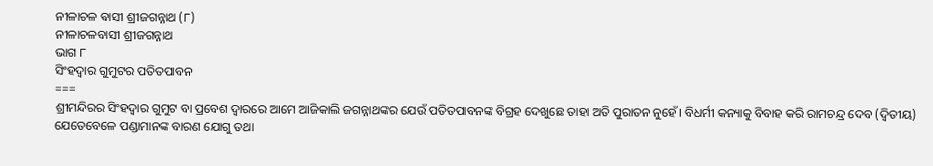ନୀଳାଚଳ ଵାସୀ ଶ୍ରୀଜଗନ୍ନାଥ (୮)
ନୀଳାଚଳବାସୀ ଶ୍ରୀଜଗନ୍ନାଥ
ଭାଗ ୮
ସିଂହଦ୍ବାର ଗୁମୁଟର ପତିତପାବନ
===
ଶ୍ରୀମନ୍ଦିରର ସିଂହଦ୍ଵାର ଗୁମୁଟ ବା ପ୍ରବେଶ ଦ୍ବାରରେ ଆମେ ଆଜିକାଲି ଜଗନ୍ନାଥଙ୍କର ଯେଉଁ ପତିତପାବନଙ୍କ ବିଗ୍ରହ ଦେଖୁଛେ ତାହା ଅତି ପୁରାତନ ନୁହେଁ। ବିଧର୍ମୀ କନ୍ୟାକୁ ବିବାହ କରି ରାମଚନ୍ଦ୍ର ଦେବ (ଦ୍ବିତୀୟ) ଯେତେବେଳେ ପଣ୍ଡାମାନଙ୍କ ବାରଣ ଯୋଗୁ ତଥା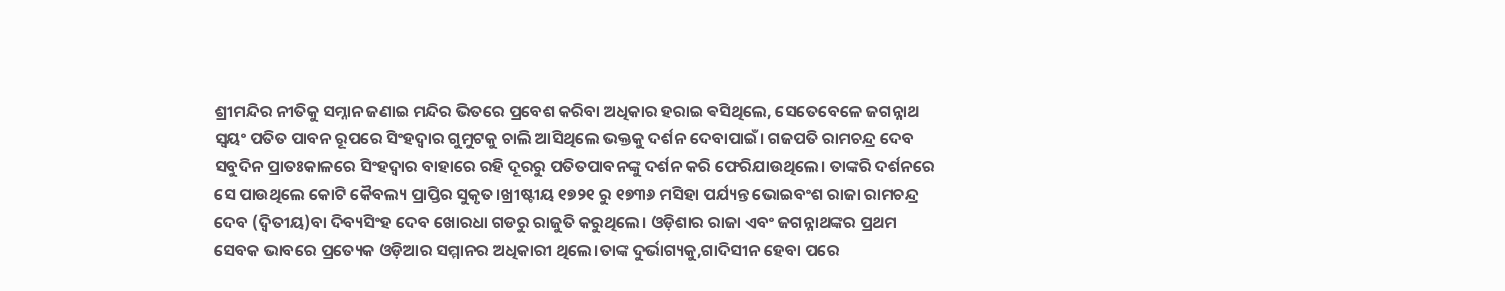ଶ୍ରୀମନ୍ଦିର ନୀତିକୁ ସମ୍ନାନ ଜଣାଇ ମନ୍ଦିର ଭିତରେ ପ୍ରବେଶ କରିବା ଅଧିକାର ହରାଇ ଵସିଥିଲେ, ସେତେବେଳେ ଜଗନ୍ନାଥ ସ୍ବୟଂ ପତିତ ପାବନ ରୂପରେ ସିଂହଦ୍ବାର ଗୁମୁଟକୁ ଚାଲି ଆସିଥିଲେ ଭକ୍ତକୁ ଦର୍ଶନ ଦେବାପାଇଁ। ଗଜପତି ରାମଚନ୍ଦ୍ର ଦେବ ସବୁଦିନ ପ୍ରାତଃକାଳରେ ସିଂହଦ୍ଵାର ବାହାରେ ରହି ଦୂରରୁ ପତିତପାବନଙ୍କୁ ଦର୍ଶନ କରି ଫେରିଯାଉଥିଲେ। ତାଙ୍କରି ଦର୍ଶନରେ ସେ ପାଉଥିଲେ କୋଟି କୈବଲ୍ୟ ପ୍ରାପ୍ତିର ସୁକୃତ।ଖ୍ରୀଷ୍ଟୀୟ ୧୭୨୧ ରୁ ୧୭୩୬ ମସିହା ପର୍ଯ୍ୟନ୍ତ ଭୋଇବଂଶ ରାଜା ରାମଚନ୍ଦ୍ର ଦେବ (ଦ୍ବିତୀୟ)ବା ଦିବ୍ୟସିଂହ ଦେବ ଖୋରଧା ଗଡରୁ ରାଜୁତି କରୁଥିଲେ। ଓଡ଼ିଶାର ରାଜା ଏବଂ ଜଗନ୍ନାଥଙ୍କର ପ୍ରଥମ ସେବକ ଭାବରେ ପ୍ରତ୍ୟେକ ଓଡ଼ିଆର ସମ୍ମାନର ଅଧିକାରୀ ଥିଲେ।ତାଙ୍କ ଦୁର୍ଭାଗ୍ୟକୁ,ଗାଦିସୀନ ହେବା ପରେ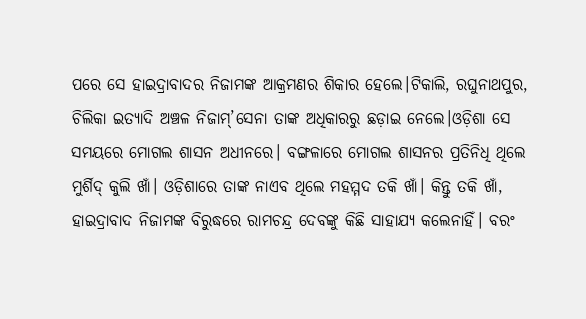ପରେ ସେ ହାଇଦ୍ରାବାଦର ନିଜାମଙ୍କ ଆକ୍ରମଣର ଶିକାର ହେଲେ।ଟିକାଲି, ରଘୁନାଥପୁର, ଚିଲିକା ଇତ୍ୟାଦି ଅଞ୍ଚଳ ନିଜାମ୍’ସେନା ତାଙ୍କ ଅଧିକାରରୁ ଛଡ଼ାଇ ନେଲେ।ଓଡ଼ିଶା ସେ ସମୟରେ ମୋଗଲ ଶାସନ ଅଧୀନରେ। ବଙ୍ଗଳାରେ ମୋଗଲ ଶାସନର ପ୍ରତିନିଧି ଥିଲେ ମୁର୍ଶିଦ୍ କୁଲି ଖାଁ। ଓଡ଼ିଶାରେ ତାଙ୍କ ନାଏବ ଥିଲେ ମହମ୍ମଦ ତକି ଖାଁ। କିନ୍ତୁ ତକି ଖାଁ, ହାଇଦ୍ରାବାଦ ନିଜାମଙ୍କ ବିରୁଦ୍ଧରେ ରାମଚନ୍ଦ୍ର ଦେବଙ୍କୁ କିଛି ସାହାଯ୍ୟ କଲେନାହିଁ। ବରଂ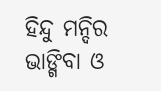ହିନ୍ଦୁ ମନ୍ଦିର ଭାଙ୍ଗିବା ଓ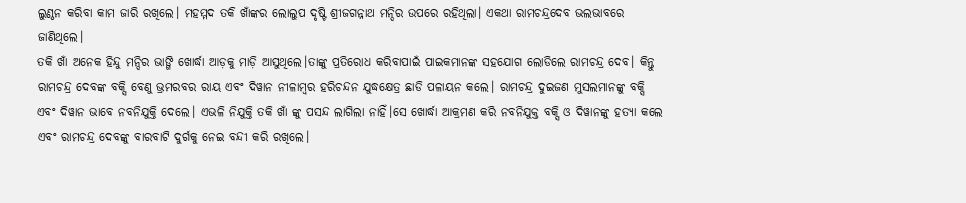ଲୁଣ୍ଠନ କରିବା କାମ ଜାରି ରଖିଲେ। ମହମ୍ମଦ ତକି ଖାଁଙ୍କର ଲୋଲୁପ ଦୃଷ୍ଟି ଶ୍ରୀଜଗନ୍ନାଥ ମନ୍ଦିର ଉପରେ ରହିଥିଲା। ଏକଥା ରାମଚନ୍ଦ୍ରଦେବ ଭଲଭାବରେ ଜାଣିଥିଲେ।
ତକି ଖାଁ ଅନେକ ହିନ୍ଦୁ ମନ୍ଦିର ଭାଙ୍ଗି ଖୋର୍ଦ୍ଧା ଆଡ଼କୁ ମାଡ଼ି ଆସୁଥିଲେ।ତାଙ୍କୁ ପ୍ରତିରୋଧ କରିବାପାଇଁ ପାଇକମାନଙ୍କ ସହଯୋଗ ଲୋଡିଲେ ରାମଚନ୍ଦ୍ର ଦେବ। କିନ୍ତୁ ରାମଚନ୍ଦ୍ର ଦେବଙ୍କ ବକ୍ସି ବେଣୁ ଭ୍ରମରବର ରାୟ ଏବଂ ଦିୱାନ ନୀଳାମ୍ବର ହରିଚନ୍ଦନ ଯୁଦ୍ଧକ୍ଷେତ୍ର ଛାଡି ପଳାୟନ କଲେ। ରାମଚନ୍ଦ୍ର ଦୁଇଜଣ ମୁସଲମାନଙ୍କୁ ବକ୍ସି ଏବଂ ଦିୱାନ ଭାବେ ନବନିଯୁକ୍ତି ଦେଲେ। ଏଭଳି ନିଯୁକ୍ତି ତକି ଖାଁ ଙ୍କୁ ପସନ୍ଦ ଲାଗିଲା ନାହିଁ।ସେ ଖୋର୍ଦ୍ଧା ଆକ୍ରମଣ କରି ନବନିଯୁକ୍ତ ବକ୍ସି ଓ ଦିୱାନଙ୍କୁ ହତ୍ୟା କଲେ ଏବଂ ରାମଚନ୍ଦ୍ର ଦେବଙ୍କୁ ବାରବାଟି ଦୁର୍ଗକୁ ନେଇ ବନ୍ଦୀ କରି ରଖିଲେ।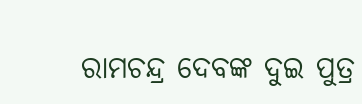ରାମଚନ୍ଦ୍ର ଦେବଙ୍କ ଦୁଇ ପୁତ୍ର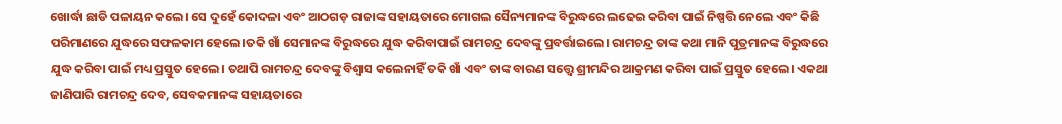ଖୋର୍ଦ୍ଧା ଛାଡି ପଳାୟନ କଲେ। ସେ ଦୁହେଁ କୋଦଳା ଏବଂ ଆଠଗଡ଼ ରାଜାଙ୍କ ସହାୟତାରେ ମୋଗଲ ସୈନ୍ୟମାନଙ୍କ ବିରୁଦ୍ଧରେ ଲଢେଇ କରିବା ପାଇଁ ନିଷ୍ପତ୍ତି ନେଲେ ଏବଂ କିଛି ପରିମାଣରେ ଯୁଦ୍ଧରେ ସଫଳକାମ ହେଲେ।ତକି ଖାଁ ସେମାନଙ୍କ ବିରୁଦ୍ଧରେ ଯୁଦ୍ଧ କରିବାପାଇଁ ରାମଚନ୍ଦ୍ର ଦେବଙ୍କୁ ପ୍ରବର୍ତ୍ତାଇଲେ। ରାମଚନ୍ଦ୍ର ତାଙ୍କ କଥା ମାନି ପୁତ୍ରମାନଙ୍କ ବିରୁଦ୍ଧରେ ଯୁଦ୍ଧ କରିବା ପାଇଁ ମଧ୍ୟ ପ୍ରସ୍ତୁତ ହେଲେ। ତଥାପି ରାମଚନ୍ଦ୍ର ଦେବଙ୍କୁ ବିଶ୍ବାସ କଲେନାହିଁ ତକି ଖାଁ ଏବଂ ତାଙ୍କ ବାରଣ ସତ୍ତ୍ୱେ ଶ୍ରୀମନ୍ଦିର ଆକ୍ରମଣ କରିବା ପାଇଁ ପ୍ରସ୍ତୁତ ହେଲେ। ଏକଥା ଜାଣିପାରି ରାମଚନ୍ଦ୍ର ଦେବ, ସେବକମାନଙ୍କ ସହାୟତାରେ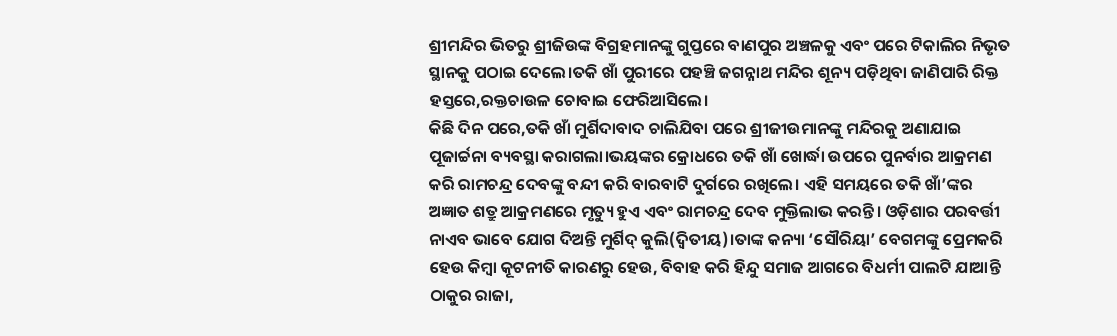ଶ୍ରୀମନ୍ଦିର ଭିତରୁ ଶ୍ରୀଜିଉଙ୍କ ବିଗ୍ରହମାନଙ୍କୁ ଗୁପ୍ତରେ ବାଣପୁର ଅଞ୍ଚଳକୁ ଏବଂ ପରେ ଟିକାଲିର ନିଭୃତ ସ୍ଥାନକୁ ପଠାଇ ଦେଲେ।ତକି ଖାଁ ପୁରୀରେ ପହଞ୍ଚି ଜଗନ୍ନାଥ ମନ୍ଦିର ଶୂନ୍ୟ ପଡ଼ିଥିବା ଜାଣିପାରି ରିକ୍ତ ହସ୍ତରେ,ରକ୍ତଚାଉଳ ଚୋବାଇ ଫେରିଆସିଲେ।
କିଛି ଦିନ ପରେ,ତକି ଖାଁ ମୁର୍ଶିଦାବାଦ ଚାଲିଯିବା ପରେ ଶ୍ରୀଜୀଉମାନଙ୍କୁ ମନ୍ଦିରକୁ ଅଣାଯାଇ ପୂଜାର୍ଚ୍ଚନା ବ୍ୟବସ୍ଥା କରାଗଲା।ଭୟଙ୍କର କ୍ରୋଧରେ ତକି ଖାଁ ଖୋର୍ଦ୍ଧା ଉପରେ ପୁନର୍ବାର ଆକ୍ରମଣ କରି ରାମଚନ୍ଦ୍ର ଦେବଙ୍କୁ ବନ୍ଦୀ କରି ବାରବାଟି ଦୁର୍ଗରେ ରଖିଲେ। ଏହି ସମୟରେ ତକି ଖାଁ’ଙ୍କର ଅଜ୍ଞାତ ଶତ୍ରୁ ଆକ୍ରମଣରେ ମୃତ୍ୟୁ ହୁଏ ଏବଂ ରାମଚନ୍ଦ୍ର ଦେବ ମୁକ୍ତିଲାଭ କରନ୍ତି। ଓଡ଼ିଶାର ପରବର୍ତ୍ତୀ ନାଏବ ଭାବେ ଯୋଗ ଦିଅନ୍ତି ମୁର୍ଶିଦ୍ କୁଲି(ଦ୍ବିତୀୟ)।ତାଙ୍କ କନ୍ୟା ‘ସୌରିୟା’ ବେଗମଙ୍କୁ ପ୍ରେମକରି ହେଉ କିମ୍ବା କୂଟନୀତି କାରଣରୁ ହେଉ, ବିବାହ କରି ହିନ୍ଦୁ ସମାଜ ଆଗରେ ବିଧର୍ମୀ ପାଲଟି ଯାଆନ୍ତି ଠାକୁର ରାଜା,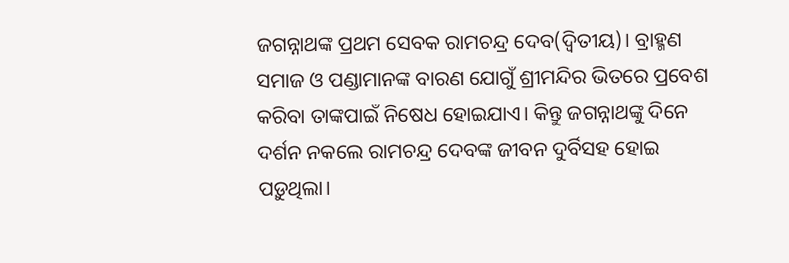ଜଗନ୍ନାଥଙ୍କ ପ୍ରଥମ ସେବକ ରାମଚନ୍ଦ୍ର ଦେବ(ଦ୍ବିତୀୟ)। ବ୍ରାହ୍ମଣ ସମାଜ ଓ ପଣ୍ଡାମାନଙ୍କ ବାରଣ ଯୋଗୁଁ ଶ୍ରୀମନ୍ଦିର ଭିତରେ ପ୍ରବେଶ କରିବା ତାଙ୍କପାଇଁ ନିଷେଧ ହୋଇଯାଏ। କିନ୍ତୁ ଜଗନ୍ନାଥଙ୍କୁ ଦିନେ ଦର୍ଶନ ନକଲେ ରାମଚନ୍ଦ୍ର ଦେବଙ୍କ ଜୀବନ ଦୁର୍ବିସହ ହୋଇ ପଡ଼ୁଥିଲା।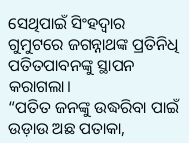ସେଥିପାଇଁ ସିଂହଦ୍ବାର ଗୁମୁଟରେ ଜଗନ୍ନାଥଙ୍କ ପ୍ରତିନିଧି ପତିତପାବନଙ୍କୁ ସ୍ଥାପନ କରାଗଲା।
“ପତିତ ଜନଙ୍କୁ ଉଦ୍ଧରିବା ପାଇଁ ଉଡ଼ାଉ ଅଛ ପତାକା,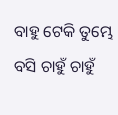ବାହୁ ଟେକି ତୁମ୍ଭେ ବସି ଚାହୁଁ ଚାହୁଁ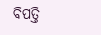ବିପତ୍ତି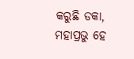କରୁଛି ଡକା,
ମହାପ୍ରଭୁ ହେ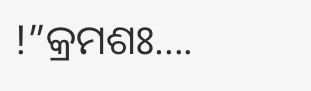!”କ୍ରମଶଃ….